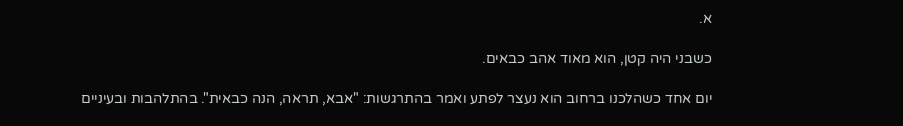א.

כשבני היה קטן, הוא מאוד אהב כבאים.

יום אחד כשהלכנו ברחוב הוא נעצר לפתע ואמר בהתרגשות: "אבא, תראה, הנה כבאית". בהתלהבות ובעיניים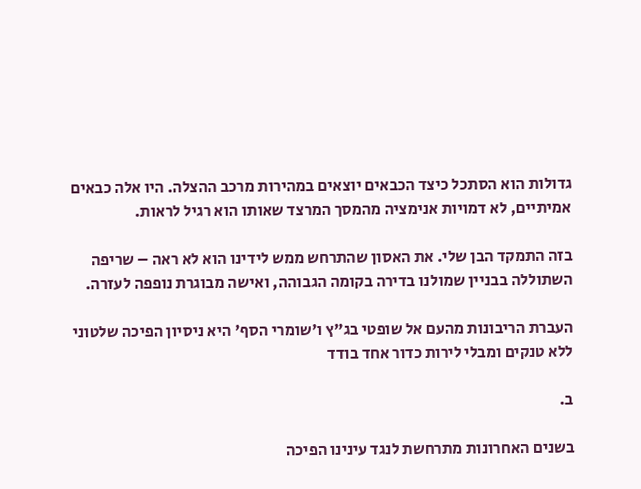גדולות הוא הסתכל כיצד הכבאים יוצאים במהירות מרכב ההצלה. היו אלה כבאים אמיתיים, לא דמויות אנימציה מהמסך המרצד שאותו הוא רגיל לראות.

בזה התמקד הבן שלי. את האסון שהתרחש ממש לידינו הוא לא ראה – שריפה השתוללה בבניין שמולנו בדירה בקומה הגבוהה, ואישה מבוגרת נופפה לעזרה.

העברת הריבונות מהעם אל שופטי בג"ץ ו'שומרי הסף' היא ניסיון הפיכה שלטוני ללא טנקים ומבלי לירות כדור אחד בודד

ב.

בשנים האחרונות מתרחשת לנגד עינינו הפיכה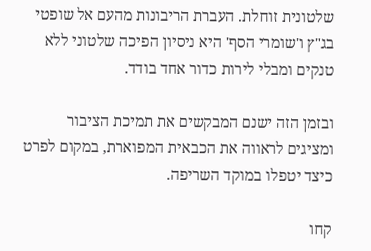שלטונית זוחלת. העברת הריבונות מהעם אל שופטי בג"ץ ו'שומרי הסף' היא ניסיון הפיכה שלטוני ללא טנקים ומבלי לירות כדור אחד בודד.

ובזמן הזה ישנם המבקשים את תמיכת הציבור ומציגים לראווה את הכבאית המפוארת, במקום לפרט כיצד יטפלו במוקד השריפה.

קחו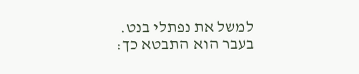למשל את נפתלי בנט. בעבר הוא התבטא כך: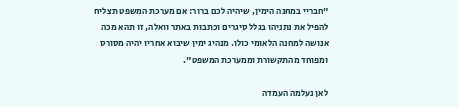"חבריי במחנה הימין, שיהיה לכם ברור: אם מערכת המשפט תצליח להפיל את נתניהו בגלל סיגרים וכתבות באתר וואלה, זו תהא מכה אנושה למחנה הלאומי כולו. מנהיג ימין שיבוא אחריו יהיה מסורס ומפוחד מהתקשורת וממערכת המשפט".

לאן נעלמה העמדה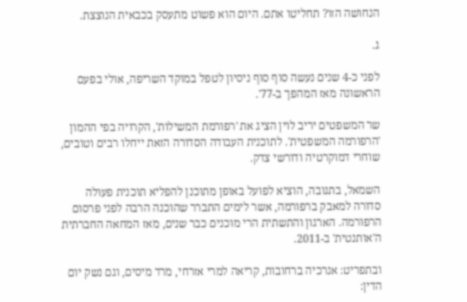הנחושה הזו? תחליטו אתם. היום הוא פשוט מתעסק בכבאית הנוצצת.

ג.

לפני כ-4 שנים נעשה סוף סוף ניסיון לטפל במוקד השריפה, אולי בפעם הראשונה מאז המהפך ב-77'.

שר המשפטים יריב לוין הציג את 'רפורמת המשילות', הקרויה בפי ההמון 'הרפורמה המשפטית'. לתוכנית העבודה הסדורה הזאת ייחלו רבים וטובים, שוחרי דמוקרטיה ודורשי צדק.

השמאל, בתגובה, הוציא לפועל באופן מתוכנן להפליא תוכנית פעולה סדורה למאבק ברפורמה, אשר לימים התברר שהוכנה הרבה לפני פרסום הרפורמה. הארגון והתשתית הרי מוכנים כבר שנים, מאז המחאה החברתית ה'אותנטית' ב-2011.

ובתפריט: אנרכיה ברחובות, קריאה למרי אזרחי, מרד מיסים, וגם נשק יום הדין: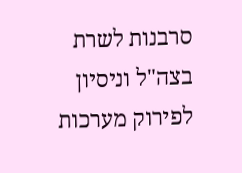סרבנות לשרת בצה"ל וניסיון לפירוק מערכות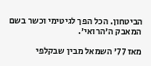הביטחון. הכל הפך לגיטימי וכשר בשם המאבק ה'הרואי'.

מאז 77' השמאל מבין שבקלפי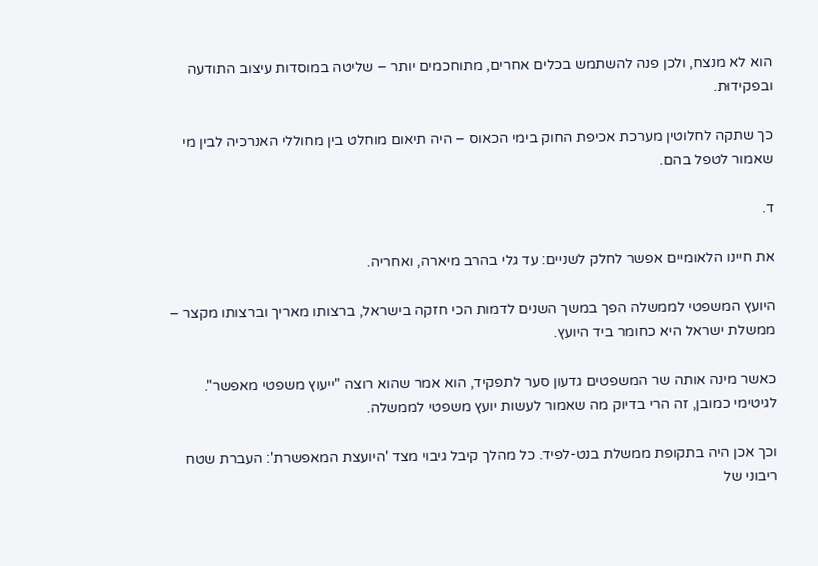הוא לא מנצח, ולכן פנה להשתמש בכלים אחרים, מתוחכמים יותר – שליטה במוסדות עיצוב התודעה ובפקידוּת.

כך שתקה לחלוטין מערכת אכיפת החוק בימי הכאוס – היה תיאום מוחלט בין מחוללי האנרכיה לבין מי שאמור לטפל בהם.

ד.

את חיינו הלאומיים אפשר לחלק לשניים: עד גלי בהרב מיארה, ואחריה.

היועץ המשפטי לממשלה הפך במשך השנים לדמות הכי חזקה בישראל, ברצותו מאריך וברצותו מקצר – ממשלת ישראל היא כחומר ביד היועץ.

כאשר מינה אותה שר המשפטים גדעון סער לתפקיד, הוא אמר שהוא רוצה "ייעוץ משפטי מאפשר". לגיטימי כמובן, זה הרי בדיוק מה שאמור לעשות יועץ משפטי לממשלה.

וכך אכן היה בתקופת ממשלת בנט-לפיד. כל מהלך קיבל גיבוי מצד 'היועצת המאפשרת': העברת שטח ריבוני של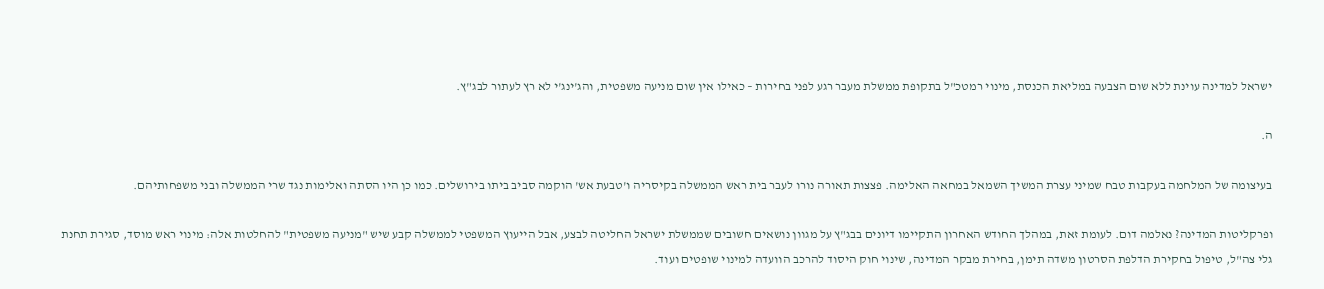ישראל למדינה עוינת ללא שום הצבעה במליאת הכנסת, מינוי רמטכ"ל בתקופת ממשלת מעבר רגע לפני בחירות – כאילו אין שום מניעה משפטית, והג'ינג'י לא רץ לעתור לבג"ץ.

ה.

בעיצומה של המלחמה בעקבות טבח שמיני עצרת המשיך השמאל במחאה האלימה. פצצות תאורה נורו לעבר בית ראש הממשלה בקיסריה ו'טבעת אש' הוקמה סביב ביתו בירושלים. כמו כן היו הסתה ואלימות נגד שרי הממשלה ובני משפחותיהם.

ופרקליטות המדינה? נאלמה דום. לעומת זאת, במהלך החודש האחרון התקיימו דיונים בבג"ץ על מגוון נושאים חשובים שממשלת ישראל החליטה לבצע, אבל הייעוץ המשפטי לממשלה קבע שיש "מניעה משפטית" להחלטות אלה: מינוי ראש מוסד, סגירת תחנת גלי צה"ל, טיפול בחקירת הדלפת הסרטון משדה תימן, בחירת מבקר המדינה, שינוי חוק היסוד להרכב הוועדה למינוי שופטים ועוד.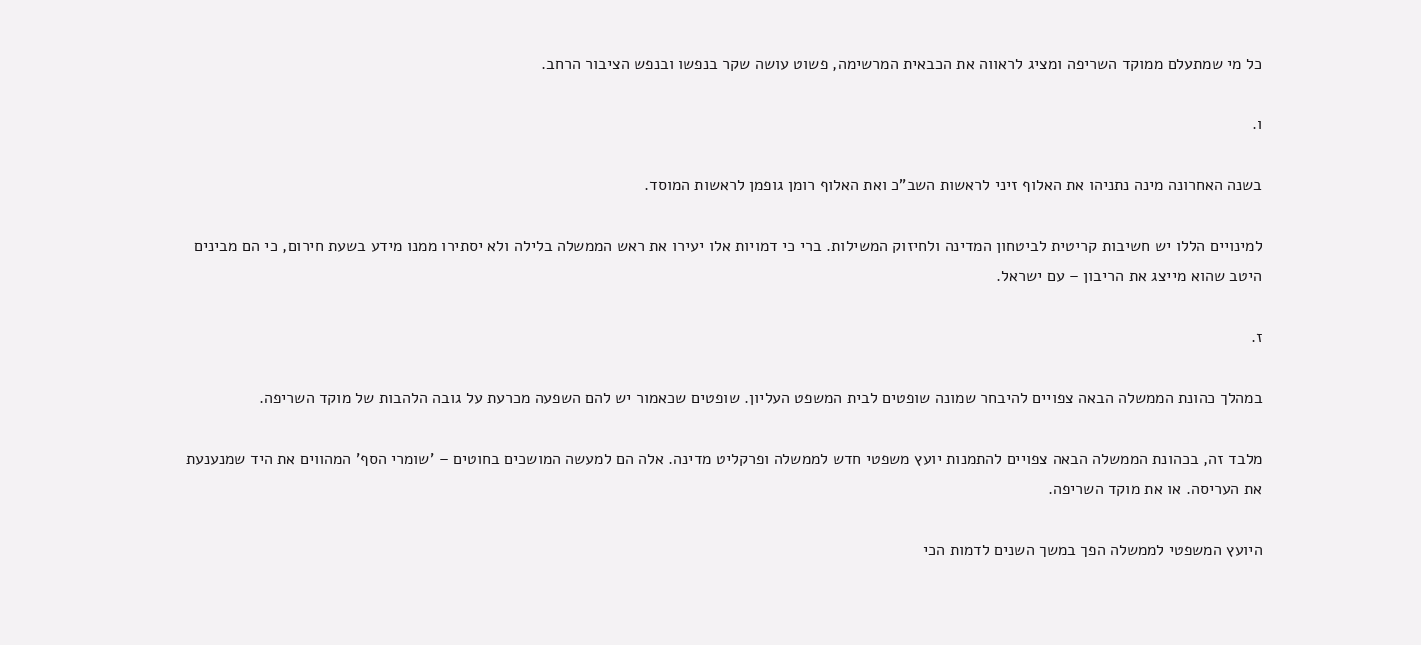כל מי שמתעלם ממוקד השריפה ומציג לראווה את הכבאית המרשימה, פשוט עושה שקר בנפשו ובנפש הציבור הרחב.

ו.

בשנה האחרונה מינה נתניהו את האלוף זיני לראשות השב"כ ואת האלוף רומן גופמן לראשות המוסד.

למינויים הללו יש חשיבות קריטית לביטחון המדינה ולחיזוק המשילות. ברי כי דמויות אלו יעירו את ראש הממשלה בלילה ולא יסתירו ממנו מידע בשעת חירום, כי הם מבינים היטב שהוא מייצג את הריבון – עם ישראל.

ז.

במהלך כהונת הממשלה הבאה צפויים להיבחר שמונה שופטים לבית המשפט העליון. שופטים שכאמור יש להם השפעה מכרעת על גובה הלהבות של מוקד השריפה.

מלבד זה, בכהונת הממשלה הבאה צפויים להתמנות יועץ משפטי חדש לממשלה ופרקליט מדינה. אלה הם למעשה המושכים בחוטים – 'שומרי הסף' המהווים את היד שמנענעת את העריסה. או את מוקד השריפה.

היועץ המשפטי לממשלה הפך במשך השנים לדמות הכי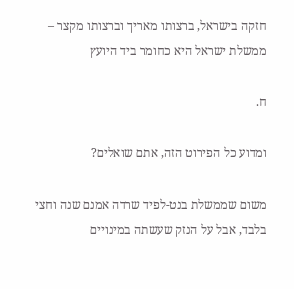חזקה בישראל, ברצותו מאריך וברצותו מקצר – ממשלת ישראל היא כחומר ביד היועץ

ח.

ומדוע כל הפירוט הזה, אתם שואלים?

משום שממשלת בנט-לפיד שרדה אמנם שנה וחצי בלבד, אבל על הנזק שעשתה במינויים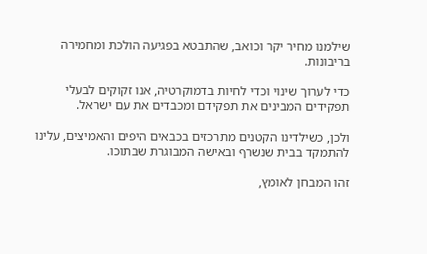שילמנו מחיר יקר וכואב, שהתבטא בפגיעה הולכת ומחמירה בריבונות.

כדי לערוך שינוי וכדי לחיות בדמוקרטיה, אנו זקוקים לבעלי תפקידים המבינים את תפקידם ומכבדים את עם ישראל.

ולכן, כשילדינו הקטנים מתרכזים בכבאים היפים והאמיצים, עלינו להתמקד בבית שנשרף ובאישה המבוגרת שבתוכו.

זהו המבחן לאומץ,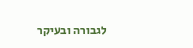לגבורה ובעיקר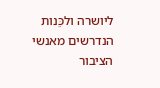ליושרה ולכֵּנות הנדרשים מאנשי הציבור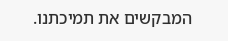המבקשים את תמיכתנו.